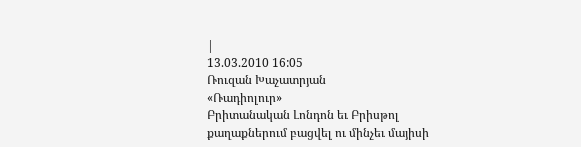|
13.03.2010 16:05
Ռուզան Խաչատրյան
«Ռադիոլուր»
Բրիտանական Լոնդոն եւ Բրիսթոլ քաղաքներում բացվել ու մինչեւ մայիսի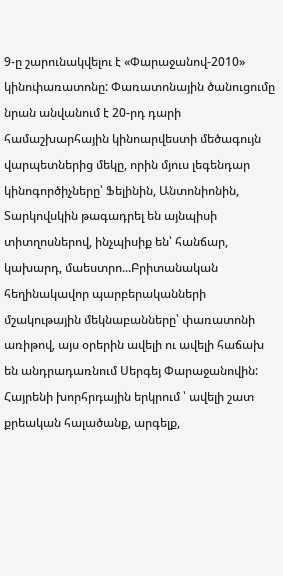9-ը շարունակվելու է «Փարաջանով-2010» կինոփառատոնը: Փառատոնային ծանուցումը նրան անվանում է 20-րդ դարի համաշխարհային կինոարվեստի մեծագույն վարպետներից մեկը, որին մյուս լեգենդար կինոգործիչները՝ Ֆելինին, Անտոնիոնին, Տարկովսկին թագադրել են այնպիսի տիտղոսներով, ինչպիսիք են՝ հանճար, կախարդ, մաեստրո...Բրիտանական հեղինակավոր պարբերականների մշակութային մեկնաբանները՝ փառատոնի առիթով, այս օրերին ավելի ու ավելի հաճախ են անդրադառնում Սերգեյ Փարաջանովին:
Հայրենի խորհրդային երկրում ՝ ավելի շատ քրեական հալածանք, արգելք,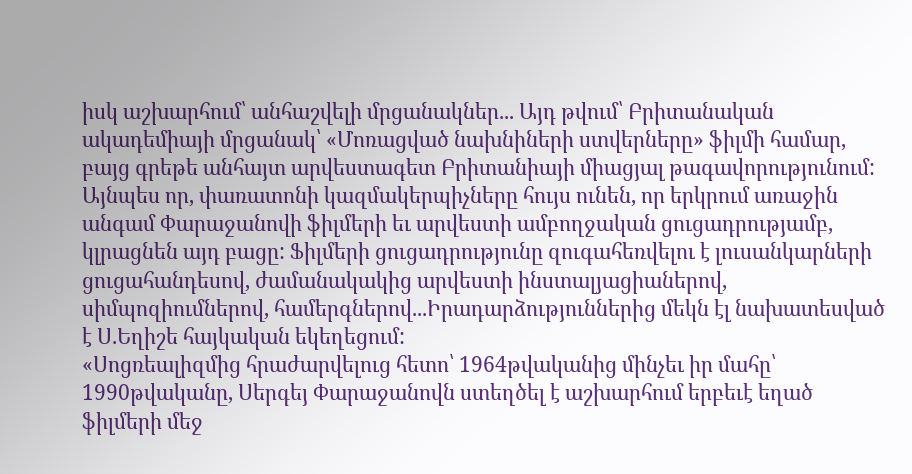իսկ աշխարհում՝ անհաշվելի մրցանակներ... Այդ թվում՝ Բրիտանական ակադեմիայի մրցանակ՝ «Մոռացված նախնիների ստվերները» ֆիլմի համար, բայց գրեթե անհայտ արվեստագետ Բրիտանիայի միացյալ թագավորությունում: Այնպես որ, փառատոնի կազմակերպիչները հույս ունեն, որ երկրում առաջին անգամ Փարաջանովի ֆիլմերի եւ արվեստի ամբողջական ցուցադրությամբ, կլրացնեն այդ բացը: Ֆիլմերի ցուցադրությունը զուգահեռվելու է լուսանկարների ցուցահանդեսով, ժամանակակից արվեստի ինստալյացիաներով, սիմպոզիումներով, համերգներով...Իրադարձություններից մեկն էլ նախատեսված է Ս.Եղիշե հայկական եկեղեցում:
«Սոցռեալիզմից հրաժարվելուց հետո՝ 1964թվականից մինչեւ իր մահը՝ 1990թվականը, Սերգեյ Փարաջանովն ստեղծել է աշխարհում երբեւէ եղած ֆիլմերի մեջ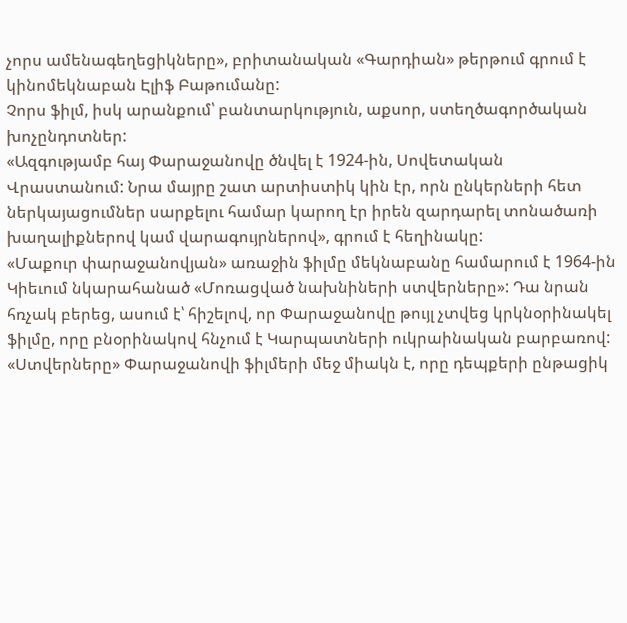չորս ամենագեղեցիկները», բրիտանական «Գարդիան» թերթում գրում է կինոմեկնաբան Էլիֆ Բաթումանը:
Չորս ֆիլմ, իսկ արանքում՝ բանտարկություն, աքսոր, ստեղծագործական խոչընդոտներ:
«Ազգությամբ հայ Փարաջանովը ծնվել է 1924-ին, Սովետական Վրաստանում: Նրա մայրը շատ արտիստիկ կին էր, որն ընկերների հետ ներկայացումներ սարքելու համար կարող էր իրեն զարդարել տոնածառի խաղալիքներով կամ վարագույրներով», գրում է հեղինակը:
«Մաքուր փարաջանովյան» առաջին ֆիլմը մեկնաբանը համարում է 1964-ին Կիեւում նկարահանած «Մոռացված նախնիների ստվերները»: Դա նրան հռչակ բերեց, ասում է՝ հիշելով, որ Փարաջանովը թույլ չտվեց կրկնօրինակել ֆիլմը, որը բնօրինակով հնչում է Կարպատների ուկրաինական բարբառով:
«Ստվերները» Փարաջանովի ֆիլմերի մեջ միակն է, որը դեպքերի ընթացիկ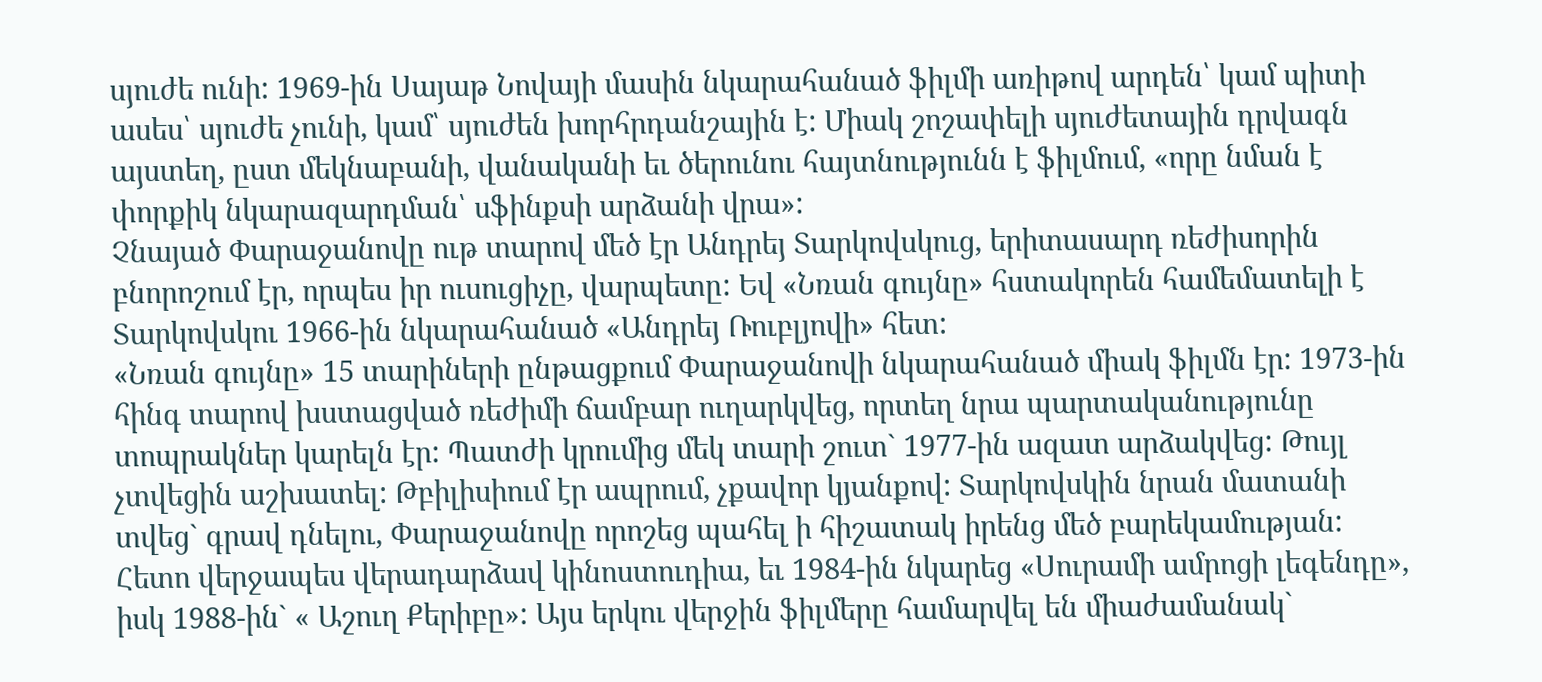սյուժե ունի: 1969-ին Սայաթ Նովայի մասին նկարահանած ֆիլմի առիթով արդեն՝ կամ պիտի ասես՝ սյուժե չունի, կամ՝ սյուժեն խորհրդանշային է: Միակ շոշափելի սյուժետային դրվագն այստեղ, ըստ մեկնաբանի, վանականի եւ ծերունու հայտնությունն է ֆիլմում, «որը նման է փորքիկ նկարազարդման՝ սֆինքսի արձանի վրա»:
Չնայած Փարաջանովը ութ տարով մեծ էր Անդրեյ Տարկովսկուց, երիտասարդ ռեժիսորին բնորոշում էր, որպես իր ուսուցիչը, վարպետը: Եվ «Նռան գույնը» հստակորեն համեմատելի է Տարկովսկու 1966-ին նկարահանած «Անդրեյ Ռուբլյովի» հետ:
«Նռան գույնը» 15 տարիների ընթացքում Փարաջանովի նկարահանած միակ ֆիլմն էր: 1973-ին հինգ տարով խստացված ռեժիմի ճամբար ուղարկվեց, որտեղ նրա պարտականությունը տոպրակներ կարելն էր: Պատժի կրումից մեկ տարի շուտ` 1977-ին ազատ արձակվեց: Թույլ չտվեցին աշխատել: Թբիլիսիում էր ապրում, չքավոր կյանքով: Տարկովսկին նրան մատանի տվեց` գրավ դնելու, Փարաջանովը որոշեց պահել ի հիշատակ իրենց մեծ բարեկամության:
Հետո վերջապես վերադարձավ կինոստուդիա, եւ 1984-ին նկարեց «Սուրամի ամրոցի լեգենդը», իսկ 1988-ին` « Աշուղ Քերիբը»: Այս երկու վերջին ֆիլմերը համարվել են միաժամանակ`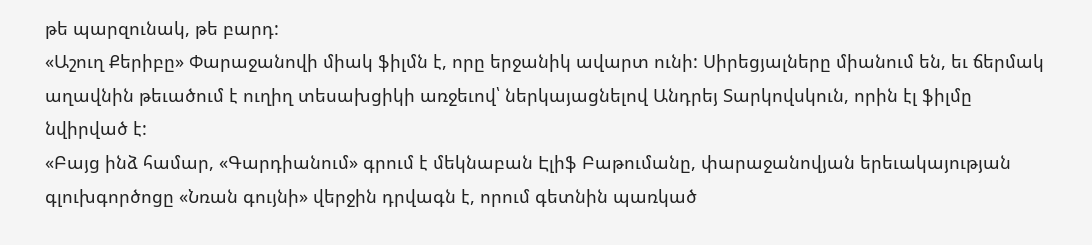թե պարզունակ, թե բարդ:
«Աշուղ Քերիբը» Փարաջանովի միակ ֆիլմն է, որը երջանիկ ավարտ ունի: Սիրեցյալները միանում են, եւ ճերմակ աղավնին թեւածում է ուղիղ տեսախցիկի առջեւով՝ ներկայացնելով Անդրեյ Տարկովսկուն, որին էլ ֆիլմը նվիրված է:
«Բայց ինձ համար, «Գարդիանում» գրում է մեկնաբան Էլիֆ Բաթումանը, փարաջանովյան երեւակայության գլուխգործոցը «Նռան գույնի» վերջին դրվագն է, որում գետնին պառկած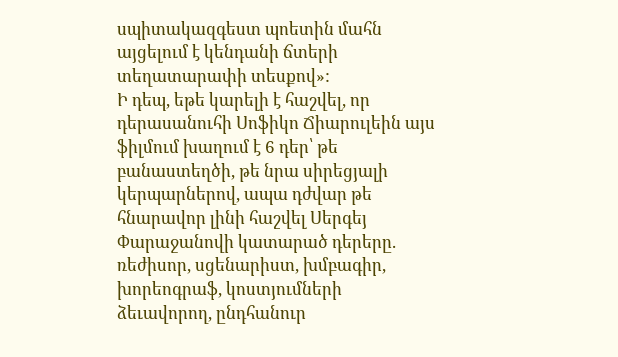սպիտակազգեստ պոետին մահն այցելում է կենդանի ճտերի տեղատարափի տեսքով»:
Ի դեպ, եթե կարելի է հաշվել, որ դերասանուհի Սոֆիկո Ճիարուլեին այս ֆիլմում խաղում է 6 դեր՝ թե բանաստեղծի, թե նրա սիրեցյալի կերպարներով, ապա դժվար թե հնարավոր լինի հաշվել Սերգեյ Փարաջանովի կատարած դերերը. ռեժիսոր, սցենարիստ, խմբագիր, խորեոգրաֆ, կոստյումների ձեւավորող, ընդհանուր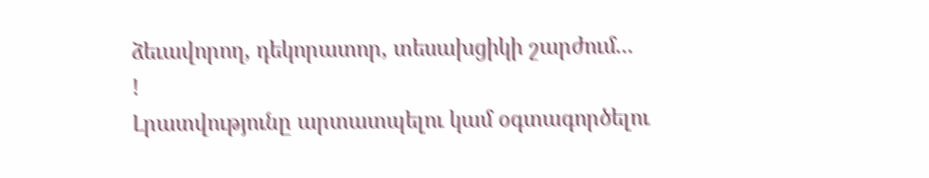ձեւավորող, դեկորատոր, տեսախցիկի շարժում...
!
Լրատվությունը արտատպելու կամ օգտագործելու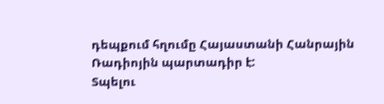դեպքում հղումը Հայաստանի Հանրային Ռադիոյին պարտադիր է:
Տպելու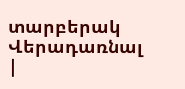տարբերակ
Վերադառնալ
|